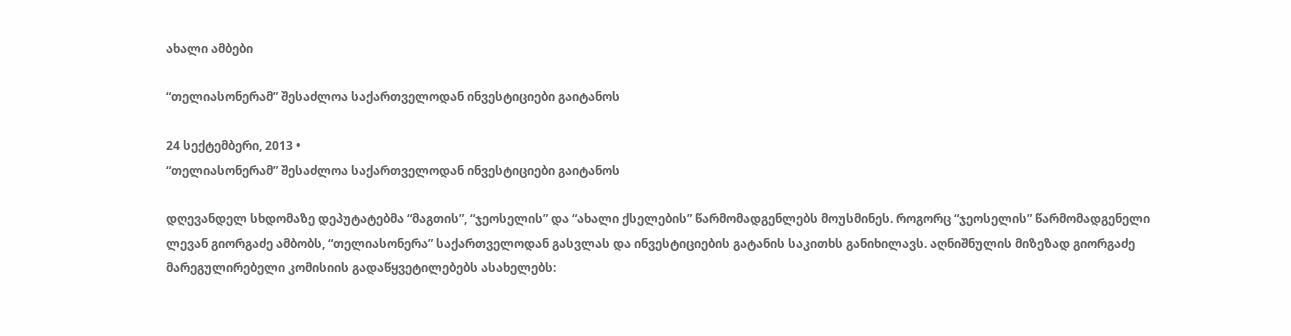ახალი ამბები

“თელიასონერამ” შესაძლოა საქართველოდან ინვესტიციები გაიტანოს

24 სექტემბერი, 2013 •
“თელიასონერამ” შესაძლოა საქართველოდან ინვესტიციები გაიტანოს

დღევანდელ სხდომაზე დეპუტატებმა “მაგთის”, “ჯეოსელის” და “ახალი ქსელების” წარმომადგენლებს მოუსმინეს. როგორც “ჯეოსელის” წარმომადგენელი ლევან გიორგაძე ამბობს, “თელიასონერა” საქართველოდან გასვლას და ინვესტიციების გატანის საკითხს განიხილავს. აღნიშნულის მიზეზად გიორგაძე მარეგულირებელი კომისიის გადაწყვეტილებებს ასახელებს: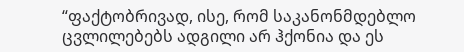“ფაქტობრივად, ისე, რომ საკანონმდებლო ცვლილებებს ადგილი არ ჰქონია და ეს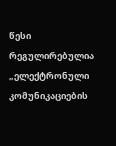წესი რეგულირებულია „ელექტრონული კომუნიკაციების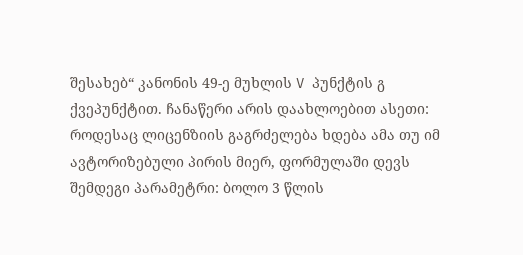შესახებ“ კანონის 49-ე მუხლის V პუნქტის გ ქვეპუნქტით. ჩანაწერი არის დაახლოებით ასეთი: როდესაც ლიცენზიის გაგრძელება ხდება ამა თუ იმ ავტორიზებული პირის მიერ, ფორმულაში დევს შემდეგი პარამეტრი: ბოლო 3 წლის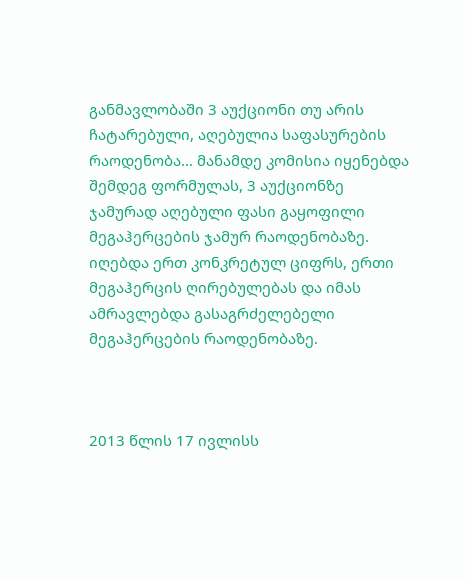განმავლობაში 3 აუქციონი თუ არის ჩატარებული, აღებულია საფასურების რაოდენობა… მანამდე კომისია იყენებდა შემდეგ ფორმულას, 3 აუქციონზე  ჯამურად აღებული ფასი გაყოფილი მეგაჰერცების ჯამურ რაოდენობაზე. იღებდა ერთ კონკრეტულ ციფრს, ერთი მეგაჰერცის ღირებულებას და იმას ამრავლებდა გასაგრძელებელი მეგაჰერცების რაოდენობაზე.



2013 წლის 17 ივლისს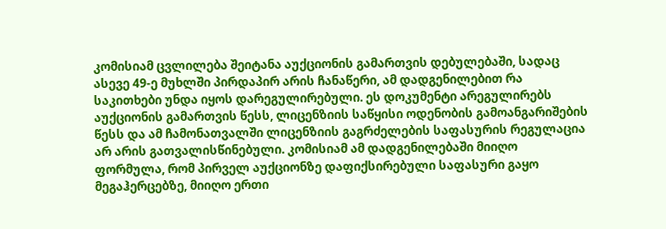კომისიამ ცვლილება შეიტანა აუქციონის გამართვის დებულებაში, სადაც ასევე 49-ე მუხლში პირდაპირ არის ჩანაწერი, ამ დადგენილებით რა საკითხები უნდა იყოს დარეგულირებული. ეს დოკუმენტი არეგულირებს აუქციონის გამართვის წესს, ლიცენზიის საწყისი ოდენობის გამოანგარიშების წესს და ამ ჩამონათვალში ლიცენზიის გაგრძელების საფასურის რეგულაცია არ არის გათვალისწინებული. კომისიამ ამ დადგენილებაში მიიღო ფორმულა, რომ პირველ აუქციონზე დაფიქსირებული საფასური გაყო მეგაჰერცებზე, მიიღო ერთი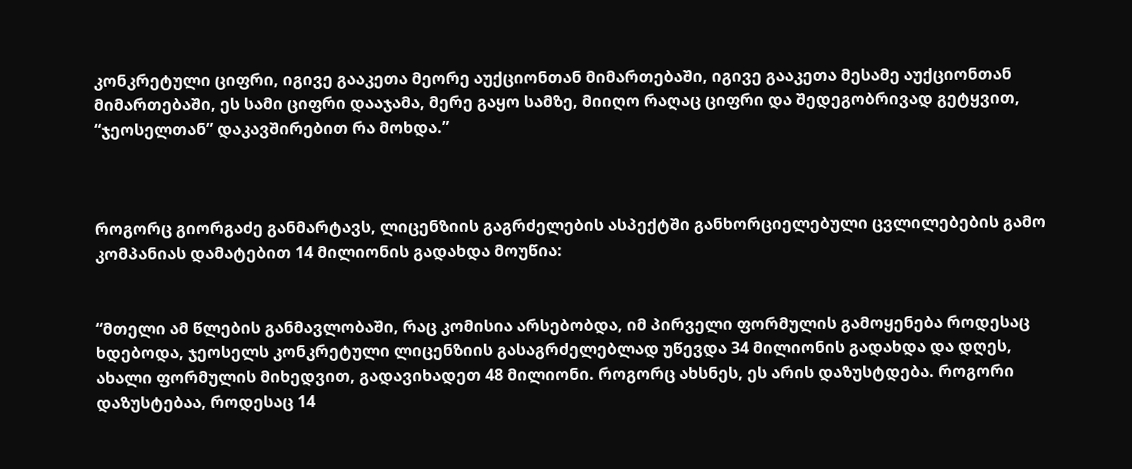კონკრეტული ციფრი, იგივე გააკეთა მეორე აუქციონთან მიმართებაში, იგივე გააკეთა მესამე აუქციონთან მიმართებაში, ეს სამი ციფრი დააჯამა, მერე გაყო სამზე, მიიღო რაღაც ციფრი და შედეგობრივად გეტყვით, “ჯეოსელთან” დაკავშირებით რა მოხდა.”



როგორც გიორგაძე განმარტავს, ლიცენზიის გაგრძელების ასპექტში განხორციელებული ცვლილებების გამო კომპანიას დამატებით 14 მილიონის გადახდა მოუწია:


“მთელი ამ წლების განმავლობაში, რაც კომისია არსებობდა, იმ პირველი ფორმულის გამოყენება როდესაც ხდებოდა, ჯეოსელს კონკრეტული ლიცენზიის გასაგრძელებლად უწევდა 34 მილიონის გადახდა და დღეს, ახალი ფორმულის მიხედვით, გადავიხადეთ 48 მილიონი. როგორც ახსნეს, ეს არის დაზუსტდება. როგორი დაზუსტებაა, როდესაც 14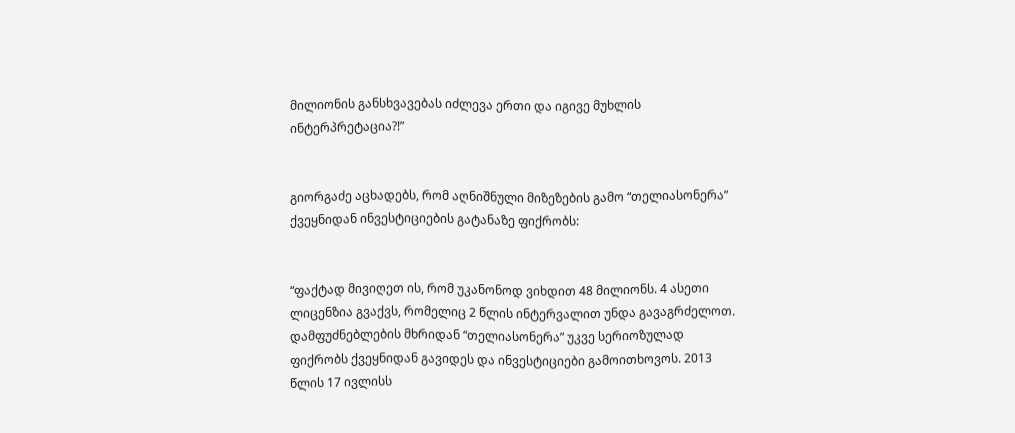მილიონის განსხვავებას იძლევა ერთი და იგივე მუხლის ინტერპრეტაცია?!”


გიორგაძე აცხადებს, რომ აღნიშნული მიზეზების გამო “თელიასონერა” ქვეყნიდან ინვესტიციების გატანაზე ფიქრობს:


“ფაქტად მივიღეთ ის, რომ უკანონოდ ვიხდით 48 მილიონს. 4 ასეთი ლიცენზია გვაქვს, რომელიც 2 წლის ინტერვალით უნდა გავაგრძელოთ. დამფუძნებლების მხრიდან “თელიასონერა” უკვე სერიოზულად ფიქრობს ქვეყნიდან გავიდეს და ინვესტიციები გამოითხოვოს. 2013 წლის 17 ივლისს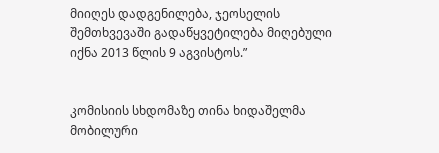მიიღეს დადგენილება, ჯეოსელის შემთხვევაში გადაწყვეტილება მიღებული იქნა 2013 წლის 9 აგვისტოს.”


კომისიის სხდომაზე თინა ხიდაშელმა მობილური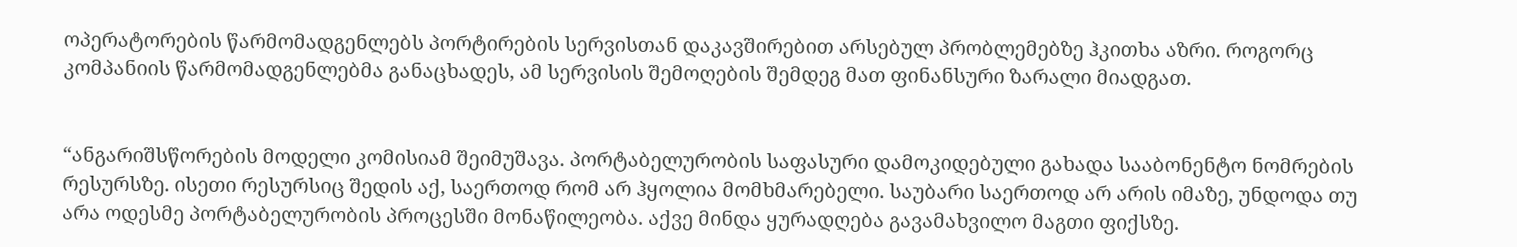ოპერატორების წარმომადგენლებს პორტირების სერვისთან დაკავშირებით არსებულ პრობლემებზე ჰკითხა აზრი. როგორც კომპანიის წარმომადგენლებმა განაცხადეს, ამ სერვისის შემოღების შემდეგ მათ ფინანსური ზარალი მიადგათ.


“ანგარიშსწორების მოდელი კომისიამ შეიმუშავა. პორტაბელურობის საფასური დამოკიდებული გახადა სააბონენტო ნომრების რესურსზე. ისეთი რესურსიც შედის აქ, საერთოდ რომ არ ჰყოლია მომხმარებელი. საუბარი საერთოდ არ არის იმაზე, უნდოდა თუ არა ოდესმე პორტაბელურობის პროცესში მონაწილეობა. აქვე მინდა ყურადღება გავამახვილო მაგთი ფიქსზე.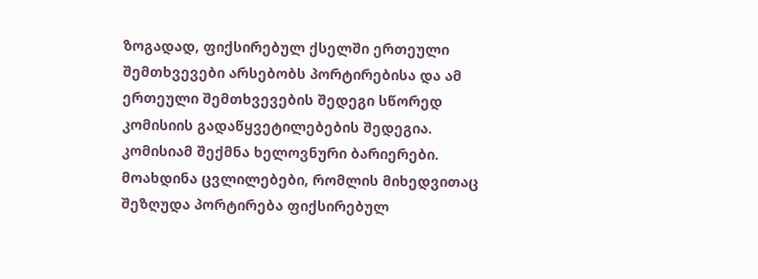ზოგადად, ფიქსირებულ ქსელში ერთეული შემთხვევები არსებობს პორტირებისა და ამ ერთეული შემთხვევების შედეგი სწორედ კომისიის გადაწყვეტილებების შედეგია. კომისიამ შექმნა ხელოვნური ბარიერები. მოახდინა ცვლილებები, რომლის მიხედვითაც შეზღუდა პორტირება ფიქსირებულ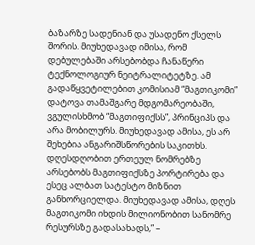ბაზარზე სადენიან და უსადენო ქსელს შორის. მიუხედავად იმისა, რომ დებულებაში არსებობდა ჩანაწერი ტექნოლოგიურ ნეიტრალიტეტზე. ამ გადაწყვეტილებით კომისიამ “მაგთიკომი” დატოვა თამაშგარე მდგომარეობაში, ვგულისხმობ “მაგთიფიქსს”, პრინციპს და არა მობილურს. მიუხედავად ამისა, ეს არ შეხებია ანგარიშსწორების საკითხს. დღესდღობით ერთეულ ნომრებზე არსებობს მაგთიფიქსზე პორტირება და ესეც ალბათ სატესტო მიზნით განხორციელდა. მიუხედავად ამისა, დღეს მაგთიკომი იხდის მილიონობით სანომრე რესურსზე გადასახადს,” –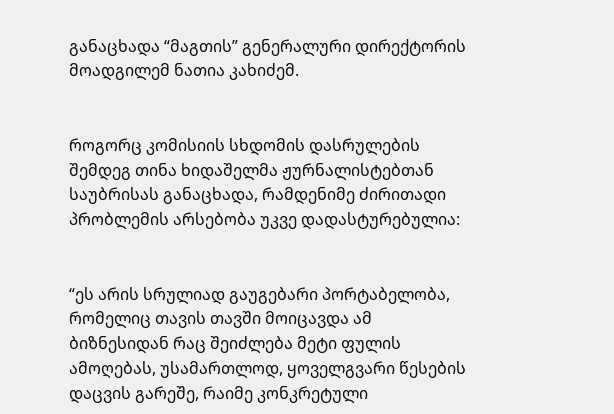განაცხადა “მაგთის” გენერალური დირექტორის მოადგილემ ნათია კახიძემ.


როგორც კომისიის სხდომის დასრულების შემდეგ თინა ხიდაშელმა ჟურნალისტებთან საუბრისას განაცხადა, რამდენიმე ძირითადი პრობლემის არსებობა უკვე დადასტურებულია:


“ეს არის სრულიად გაუგებარი პორტაბელობა, რომელიც თავის თავში მოიცავდა ამ ბიზნესიდან რაც შეიძლება მეტი ფულის ამოღებას, უსამართლოდ, ყოველგვარი წესების დაცვის გარეშე, რაიმე კონკრეტული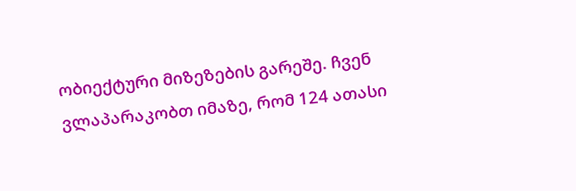ობიექტური მიზეზების გარეშე. ჩვენ ვლაპარაკობთ იმაზე, რომ 124 ათასი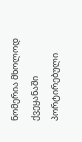ნომერია მხოლოდ ქვეყანაში პორტირებული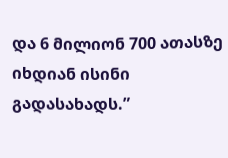და 6 მილიონ 700 ათასზე იხდიან ისინი გადასახადს.”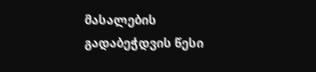მასალების გადაბეჭდვის წესი